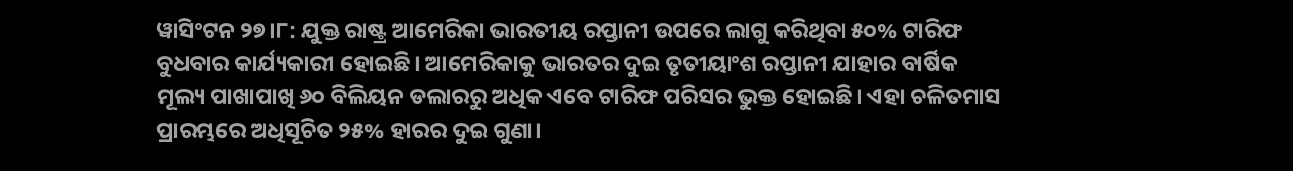ୱାସିଂଟନ ୨୭।୮: ଯୁକ୍ତ ରାଷ୍ଟ୍ର ଆମେରିକା ଭାରତୀୟ ରପ୍ତାନୀ ଉପରେ ଲାଗୁ କରିଥିବା ୫୦% ଟାରିଫ ବୁଧବାର କାର୍ଯ୍ୟକାରୀ ହୋଇଛି। ଆମେରିକାକୁ ଭାରତର ଦୁଇ ତୃତୀୟାଂଶ ରପ୍ତାନୀ ଯାହାର ବାର୍ଷିକ ମୂଲ୍ୟ ପାଖାପାଖି ୬୦ ବିଲିୟନ ଡଲାରରୁ ଅଧିକ ଏବେ ଟାରିଫ ପରିସର ଭୁକ୍ତ ହୋଇଛି। ଏହା ଚଳିତମାସ ପ୍ରାରମ୍ଭରେ ଅଧିସୂଚିତ ୨୫% ହାରର ଦୁଇ ଗୁଣା।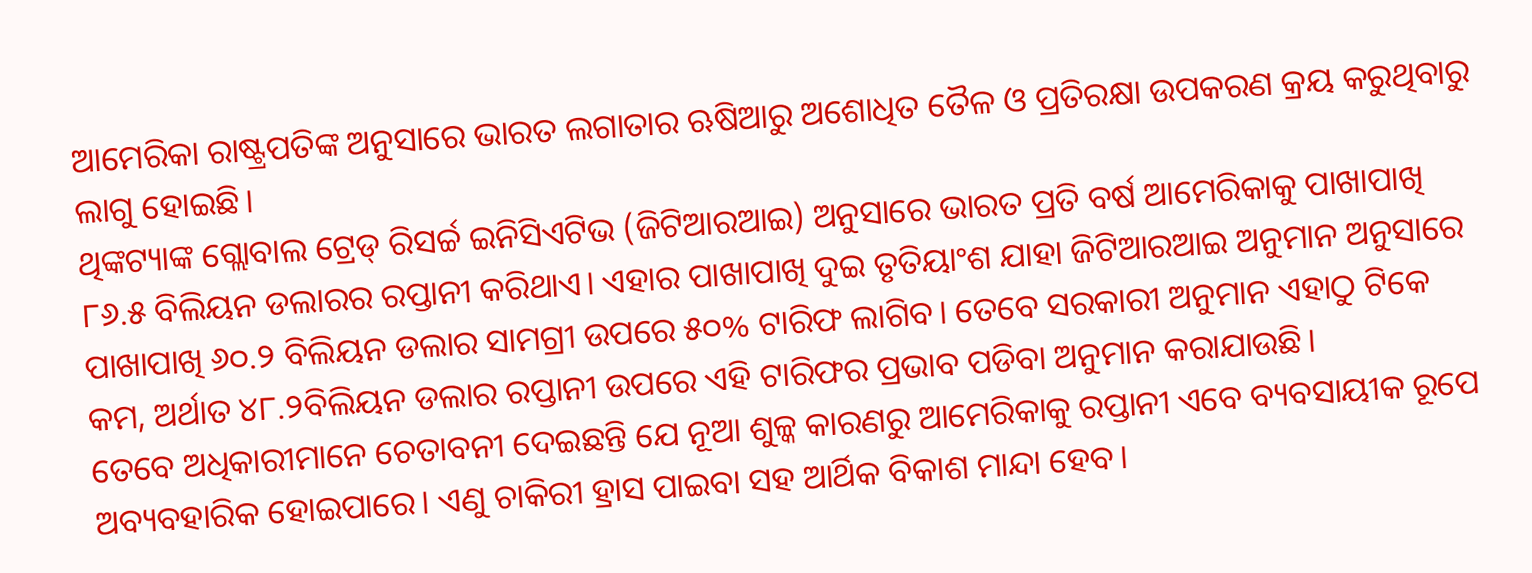ଆମେରିକା ରାଷ୍ଟ୍ରପତିଙ୍କ ଅନୁସାରେ ଭାରତ ଲଗାତାର ଋଷିଆରୁ ଅଶୋଧିତ ତୈଳ ଓ ପ୍ରତିରକ୍ଷା ଉପକରଣ କ୍ରୟ କରୁଥିବାରୁ ଲାଗୁ ହୋଇଛି।
ଥିଙ୍କଟ୍ୟାଙ୍କ ଗ୍ଲୋବାଲ ଟ୍ରେଡ୍ ରିସର୍ଚ୍ଚ ଇନିସିଏଟିଭ (ଜିଟିଆରଆଇ) ଅନୁସାରେ ଭାରତ ପ୍ରତି ବର୍ଷ ଆମେରିକାକୁ ପାଖାପାଖି ୮୬.୫ ବିଲିୟନ ଡଲାରର ରପ୍ତାନୀ କରିଥାଏ। ଏହାର ପାଖାପାଖି ଦୁଇ ତୃତିୟାଂଶ ଯାହା ଜିଟିଆରଆଇ ଅନୁମାନ ଅନୁସାରେ ପାଖାପାଖି ୬୦.୨ ବିଲିୟନ ଡଲାର ସାମଗ୍ରୀ ଉପରେ ୫୦% ଟାରିଫ ଲାଗିବ। ତେବେ ସରକାରୀ ଅନୁମାନ ଏହାଠୁ ଟିକେ କମ, ଅର୍ଥାତ ୪୮.୨ବିଲିୟନ ଡଲାର ରପ୍ତାନୀ ଉପରେ ଏହି ଟାରିଫର ପ୍ରଭାବ ପଡିବା ଅନୁମାନ କରାଯାଉଛି।
ତେବେ ଅଧିକାରୀମାନେ ଚେତାବନୀ ଦେଇଛନ୍ତି ଯେ ନୂଆ ଶୁଳ୍କ କାରଣରୁ ଆମେରିକାକୁ ରପ୍ତାନୀ ଏବେ ବ୍ୟବସାୟୀକ ରୂପେ ଅବ୍ୟବହାରିକ ହୋଇପାରେ। ଏଣୁ ଚାକିରୀ ହ୍ରାସ ପାଇବା ସହ ଆର୍ଥିକ ବିକାଶ ମାନ୍ଦା ହେବ।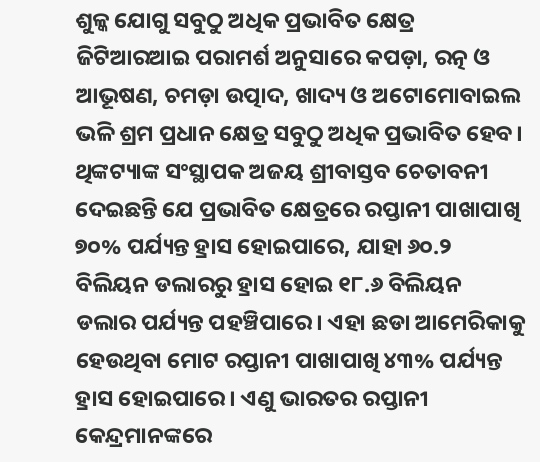ଶୁଳ୍କ ଯୋଗୁ ସବୁଠୁ ଅଧିକ ପ୍ରଭାବିତ କ୍ଷେତ୍ର
ଜିଟିଆରଆଇ ପରାମର୍ଶ ଅନୁସାରେ କପଡ଼ା, ରତ୍ନ ଓ ଆଭୂଷଣ, ଚମଡ଼ା ଉତ୍ପାଦ, ଖାଦ୍ୟ ଓ ଅଟୋମୋବାଇଲ ଭଳି ଶ୍ରମ ପ୍ରଧାନ କ୍ଷେତ୍ର ସବୁଠୁ ଅଧିକ ପ୍ରଭାବିତ ହେବ। ଥିଙ୍କଟ୍ୟାଙ୍କ ସଂସ୍ଥାପକ ଅଜୟ ଶ୍ରୀବାସ୍ତବ ଚେତାବନୀ ଦେଇଛନ୍ତି ଯେ ପ୍ରଭାବିତ କ୍ଷେତ୍ରରେ ରପ୍ତାନୀ ପାଖାପାଖି ୭୦% ପର୍ଯ୍ୟନ୍ତ ହ୍ରାସ ହୋଇପାରେ, ଯାହା ୬୦.୨ ବିଲିୟନ ଡଲାରରୁ ହ୍ରାସ ହୋଇ ୧୮.୬ ବିଲିୟନ ଡଲାର ପର୍ଯ୍ୟନ୍ତ ପହଞ୍ଚିପାରେ। ଏହା ଛଡା ଆମେରିକାକୁ ହେଉଥିବା ମୋଟ ରପ୍ତାନୀ ପାଖାପାଖି ୪୩% ପର୍ଯ୍ୟନ୍ତ ହ୍ରାସ ହୋଇପାରେ। ଏଣୁ ଭାରତର ରପ୍ତାନୀ କେନ୍ଦ୍ରମାନଙ୍କରେ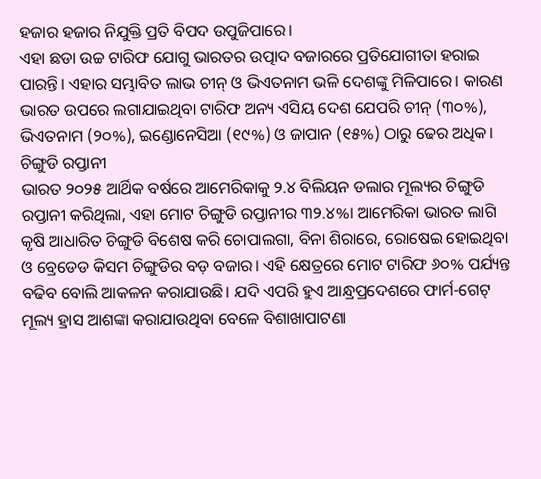ହଜାର ହଜାର ନିଯୁକ୍ତି ପ୍ରତି ବିପଦ ଉପୁଜିପାରେ।
ଏହା ଛଡା ଉଚ୍ଚ ଟାରିଫ ଯୋଗୁ ଭାରତର ଉତ୍ପାଦ ବଜାରରେ ପ୍ରତିଯୋଗୀତା ହରାଇ ପାରନ୍ତି। ଏହାର ସମ୍ଭାବିତ ଲାଭ ଚୀନ୍ ଓ ଭିଏତନାମ ଭଳି ଦେଶଙ୍କୁ ମିଳିପାରେ। କାରଣ ଭାରତ ଉପରେ ଲଗାଯାଇଥିବା ଟାରିଫ ଅନ୍ୟ ଏସିୟ ଦେଶ ଯେପରି ଚୀନ୍ (୩୦%), ଭିଏତନାମ (୨୦%), ଇଣ୍ଡୋନେସିଆ (୧୯%) ଓ ଜାପାନ (୧୫%) ଠାରୁ ଢେର ଅଧିକ।
ଚିଙ୍ଗୁଡି ରପ୍ତାନୀ
ଭାରତ ୨୦୨୫ ଆର୍ଥିକ ବର୍ଷରେ ଆମେରିକାକୁ ୨.୪ ବିଲିୟନ ଡଲାର ମୂଲ୍ୟର ଚିଙ୍ଗୁଡି ରପ୍ତାନୀ କରିଥିଲା, ଏହା ମୋଟ ଚିଙ୍ଗୁଡି ରପ୍ତାନୀର ୩୨.୪%। ଆମେରିକା ଭାରତ ଲାଗି କୃଷି ଆଧାରିତ ଚିଙ୍ଗୁଡି ବିଶେଷ କରି ଚୋପାଲଗା, ବିନା ଶିରାରେ, ରୋଷେଇ ହୋଇଥିବା ଓ ବ୍ରେଡେଡ କିସମ ଚିଙ୍ଗୁଡିର ବଡ଼ ବଜାର। ଏହି କ୍ଷେତ୍ରରେ ମୋଟ ଟାରିଫ ୬୦% ପର୍ଯ୍ୟନ୍ତ ବଢିବ ବୋଲି ଆକଳନ କରାଯାଉଛି। ଯଦି ଏପରି ହୁଏ ଆନ୍ଧ୍ରପ୍ରଦେଶରେ ଫାର୍ମ-ଗେଟ୍ ମୂଲ୍ୟ ହ୍ରାସ ଆଶଙ୍କା କରାଯାଉଥିବା ବେଳେ ବିଶାଖାପାଟଣା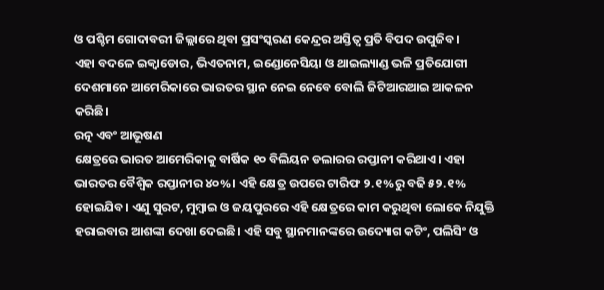ଓ ପଶ୍ଚିମ ଗୋଦାବରୀ ଜିଲ୍ଲାରେ ଥିବା ପ୍ରସଂସ୍କରଣ କେନ୍ଦ୍ରର ଅସ୍ତିତ୍ୱ ପ୍ରତି ବିପଦ ଉପୁଜିବ।
ଏହା ବଦଳେ ଇକ୍ୱାଡୋର, ଭିଏତନାମ, ଇଣ୍ଡୋନେସିୟା ଓ ଥାଇଲ୍ୟାଣ୍ଡ ଭଳି ପ୍ରତିଯୋଗୀ ଦେଶମାନେ ଆମେରିକାରେ ଭାରତର ସ୍ଥାନ ନେଇ ନେବେ ବୋଲି ଜିଟିଆରଆଇ ଆକଳନ କରିଛି।
ରତ୍ନ ଏବଂ ଆଭୂଷଣ
କ୍ଷେତ୍ରରେ ଭାରତ ଆମେରିକାକୁ ବାର୍ଷିକ ୧୦ ବିଲିୟନ ଡଲାରର ରପ୍ତାନୀ କରିଥାଏ। ଏହା ଭାରତର ବୈଶ୍ୱିକ ରପ୍ତାନୀର ୪୦%। ଏହି କ୍ଷେତ୍ର ଉପରେ ଟାରିଫ ୨.୧%ରୁ ବଢି ୫୨.୧% ହୋଇଯିବ। ଏଣୁ ସୁରଟ, ମୁମ୍ବାଇ ଓ ଜୟପୁରରେ ଏହି କ୍ଷେତ୍ରରେ କାମ କରୁଥିବା ଲୋକେ ନିଯୁକ୍ତି ହରାଇବାର ଆଶଙ୍କା ଦେଖା ଦେଇଛି। ଏହି ସବୁ ସ୍ଥାନମାନଙ୍କରେ ଉଦ୍ୟୋଗ କଟିଂ, ପଲିସିଂ ଓ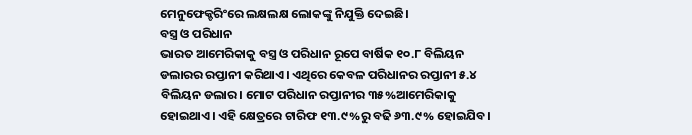ମେନୁଫେକ୍ଚରିଂରେ ଲକ୍ଷଲକ୍ଷ ଲୋକଙ୍କୁ ନିଯୁକ୍ତି ଦେଇଛି।
ବସ୍ତ୍ର ଓ ପରିଧାନ
ଭାରତ ଆମେରିକାକୁ ବସ୍ତ୍ର ଓ ପରିଧାନ ରୂପେ ବାର୍ଷିକ ୧୦.୮ ବିଲିୟନ ଡଲାରର ରପ୍ତାନୀ କରିଥାଏ। ଏଥିରେ କେବଳ ପରିଧାନର ରପ୍ତାନୀ ୫.୪ ବିଲିୟନ ଡଲାର। ମୋଟ ପରିଧାନ ରପ୍ତାନୀର ୩୫%ଆମେରିକାକୁ ହୋଇଥାଏ। ଏହି କ୍ଷେତ୍ରରେ ଟାରିଫ ୧୩.୯%ରୁ ବଢି ୬୩.୯% ହୋଇଯିବ।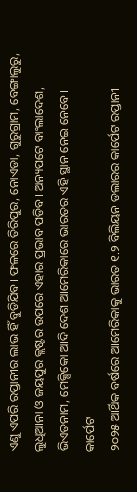ଏଣୁ ଏପରି ରପ୍ତାନୀର ଲାଭ ହିଁ ବୁଡିଯିବ। ଫଳରେ ତିରିପୁର, ନୋଏଡା, ଗୁରୁଗ୍ରାମ, ବେଙ୍ଗାଲୁରୁ, ଲୁଧିଆନା ଓ ଜୟପୁର କ୍ଲଷ୍ଟର ଉପରେ ଏହାର ପ୍ରଭାବ ପଡିବ। ଅନ୍ୟପଟେ ବାଂଲାଦେଶ, ଭିଏତନାମ, ମେକ୍ସିକୋ ଆଦି ଦେଶ ଆମେରିକାରେ ଭାରତର ଏହି ସ୍ଥାନ ନେଇ ନେବେ।
କାର୍ପେଟ
୨୦୨୫ ଆର୍ଥିକ ବର୍ଷରେ ଆମେରିକାକୁ ଭାରତ ୧.୨ ବିଲିୟନ ଡଲାରର କାର୍ପେଟ ରପ୍ତାନୀ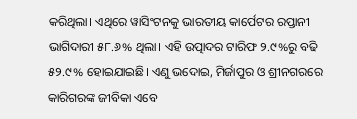କରିଥିଲା। ଏଥିରେ ୱାସିଂଟନକୁ ଭାରତୀୟ କାର୍ପେଟର ରପ୍ତାନୀ ଭାଗିଦାରୀ ୫୮.୬% ଥିଲା। ଏହି ଉତ୍ପାଦର ଟାରିଫ ୨.୯%ରୁ ବଢି ୫୨.୯% ହୋଇଯାଇଛି। ଏଣୁ ଭଦୋଇ, ମିର୍ଜାପୁର ଓ ଶ୍ରୀନଗରରେ କାରିଗରଙ୍କ ଜୀବିକା ଏବେ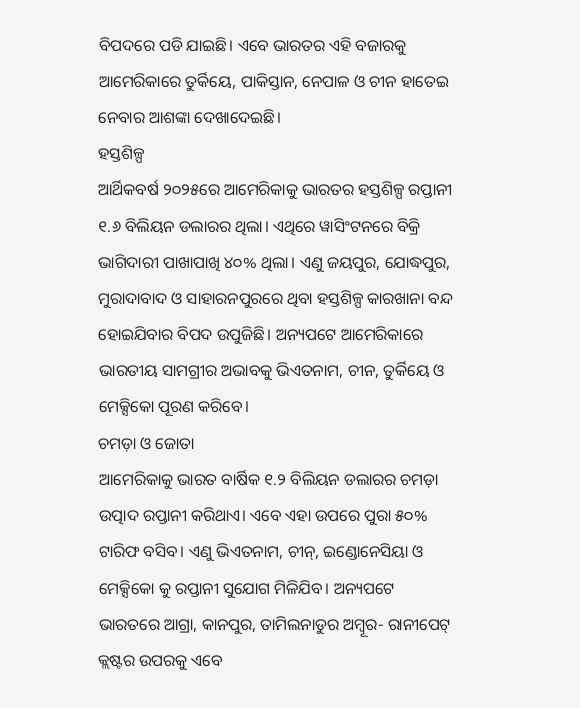ବିପଦରେ ପଡି ଯାଇଛି। ଏବେ ଭାରତର ଏହି ବଜାରକୁ ଆମେରିକାରେ ତୁର୍କିୟେ, ପାକିସ୍ତାନ, ନେପାଳ ଓ ଚୀନ ହାତେଇ ନେବାର ଆଶଙ୍କା ଦେଖାଦେଇଛି।
ହସ୍ତଶିଳ୍ପ
ଆର୍ଥିକବର୍ଷ ୨୦୨୫ରେ ଆମେରିକାକୁ ଭାରତର ହସ୍ତଶିଳ୍ପ ରପ୍ତାନୀ ୧.୬ ବିଲିୟନ ଡଲାରର ଥିଲା। ଏଥିରେ ୱାସିଂଟନରେ ବିକ୍ରି ଭାଗିଦାରୀ ପାଖାପାଖି ୪୦% ଥିଲା। ଏଣୁ ଜୟପୁର, ଯୋଦ୍ଧପୁର, ମୁରାଦାବାଦ ଓ ସାହାରନପୁରରେ ଥିବା ହସ୍ତଶିଳ୍ପ କାରଖାନା ବନ୍ଦ ହୋଇଯିବାର ବିପଦ ଉପୁଜିଛି। ଅନ୍ୟପଟେ ଆମେରିକାରେ ଭାରତୀୟ ସାମଗ୍ରୀର ଅଭାବକୁ ଭିଏତନାମ, ଚୀନ, ତୁର୍କିୟେ ଓ ମେକ୍ସିକୋ ପୂରଣ କରିବେ।
ଚମଡ଼ା ଓ ଜୋତା
ଆମେରିକାକୁ ଭାରତ ବାର୍ଷିକ ୧.୨ ବିଲିୟନ ଡଲାରର ଚମଡ଼ା ଉତ୍ପାଦ ରପ୍ତାନୀ କରିଥାଏ। ଏବେ ଏହା ଉପରେ ପୁରା ୫୦% ଟାରିଫ ବସିବ। ଏଣୁ ଭିଏତନାମ, ଚୀନ୍, ଇଣ୍ଡୋନେସିୟା ଓ ମେକ୍ସିକୋ କୁ ରପ୍ତାନୀ ସୁଯୋଗ ମିଳିଯିବ। ଅନ୍ୟପଟେ ଭାରତରେ ଆଗ୍ରା, କାନପୁର, ତାମିଲନାଡୁର ଅମ୍ବୂର- ରାନୀପେଟ୍ କ୍ଲଷ୍ଟର ଉପରକୁ ଏବେ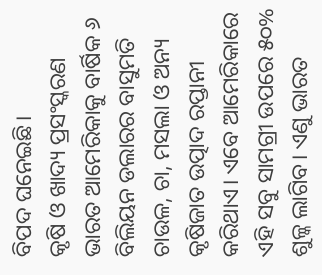ବିପଦ ଘନେଇଛି।
କୃଷି ଓ ଖାଦ୍ୟ ପ୍ରସଂସ୍କରଣ
ଭାରତ ଆମେରିକାକୁ ବାର୍ଷିକ ୬ ବିଲିୟନ ଡଲାରର ବାସୁମତି ଚାଉଳ, ଚା, ମସଲା ଓ ଅନ୍ୟ କୃଷିଜାତ ଉତ୍ପାଦ ରପ୍ତାନୀ କରିଥାଏ। ଏବେ ଆମେରିକାରେ ଏହି ସବୁ ସାମଗ୍ରୀ ଉପରେ ୫୦% ଶୁଳ୍କ ଲାଗିବ। ଏଣୁ ଭାରତ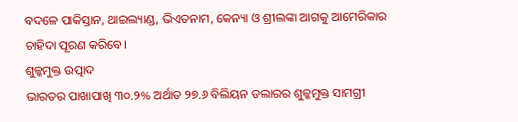ବଦଳେ ପାକିସ୍ତାନ, ଥାଇଲ୍ୟାଣ୍ଡ, ଭିଏତନାମ, କେନ୍ୟା ଓ ଶ୍ରୀଲଙ୍କା ଆଗକୁ ଆମେରିକାର ଚାହିଦା ପୂରଣ କରିବେ।
ଶୁଳ୍କମୁକ୍ତ ଉତ୍ପାଦ
ଭାରତର ପାଖାପାଖି ୩୦.୨% ଅର୍ଥାତ ୨୭.୬ ବିଲିୟନ ଡଲାରର ଶୁଳ୍କମୁକ୍ତ ସାମଗ୍ରୀ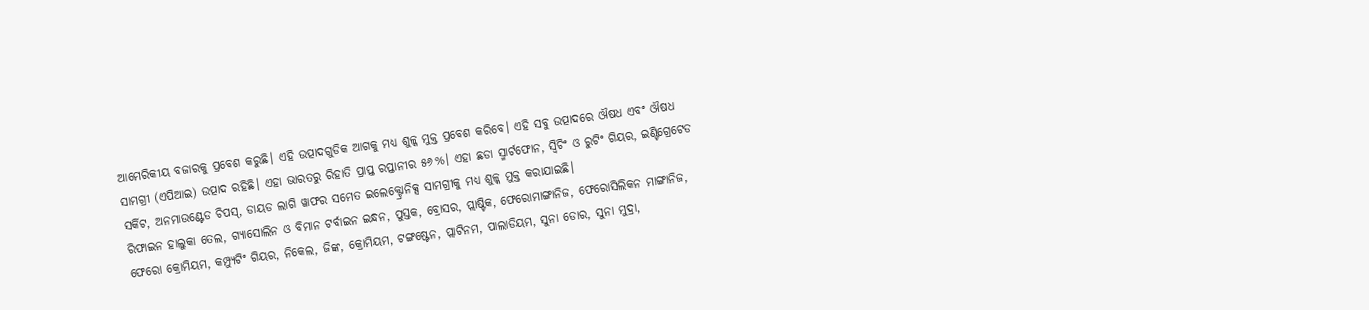ଆମେରିକୀୟ ବଜାରକୁ ପ୍ରବେଶ କରୁଛି। ଏହି ଉତ୍ପାଦଗୁଡିକ ଆଗକୁ ମଧ୍ୟ ଶୁଳ୍କ ମୁକ୍ତ ପ୍ରବେଶ କରିବେ। ଏହି ସବୁ ଉତ୍ପାଦରେ ଔଷଧ ଏବଂ ଔଷଧ ସାମଗ୍ରୀ (ଏପିଆଇ) ଉତ୍ପାଦ ରହିଛି। ଏହା ଭାରତରୁ ରିହାତି ପ୍ରାପ୍ତ ରପ୍ତାନୀର ୫୬%। ଏହା ଛଡା ସ୍ମାର୍ଟଫୋନ, ସ୍ୱିଚିଂ ଓ ରୁଟିଂ ଗିୟର, ଇଣ୍ଟିଗ୍ରେଟେଡ ସର୍କିଟ, ଅନମାଉଣ୍ଟେଡ ଚିପସ୍, ଡାୟଡ ଲାଗି ୱାଫର ସମେତ ଇଲେକ୍ଟ୍ରୋନିକ୍ସ ସାମଗ୍ରୀକୁ ମଧ୍ୟ ଶୁଳ୍କ ମୁକ୍ତ କରାଯାଇଛି।
ରିଫାଇନ ହାଲୁକା ତେଲ, ଗ୍ୟାସୋଲିନ ଓ ବିମାନ ଟର୍ବାଇନ ଇନ୍ଧନ, ପୁସ୍ତକ, ବ୍ରୋସର, ପ୍ଲାଷ୍ଟିକ, ଫେରୋମାଙ୍ଗାନିଜ, ଫେରୋସିଲିକନ ମାଙ୍ଗାନିଜ, ଫେରୋ କ୍ରୋମିୟମ, କମ୍ପ୍ୟୁଟିଂ ଗିୟର, ନିକେଲ, ଜିଙ୍କ, କ୍ରୋମିୟମ, ଟଙ୍ଗଷ୍ଟେନ, ପ୍ଲାଟିନମ, ପାଲାଡିୟମ, ସୁନା ଡୋର, ସୁନା ମୁଦ୍ରା,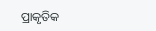ପ୍ରାକୃତିକ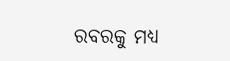ରବରକୁ ମଧ୍ୟ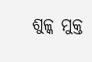ଶୁଳ୍କ ମୁକ୍ତ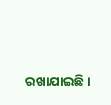ରଖାଯାଇଛି।